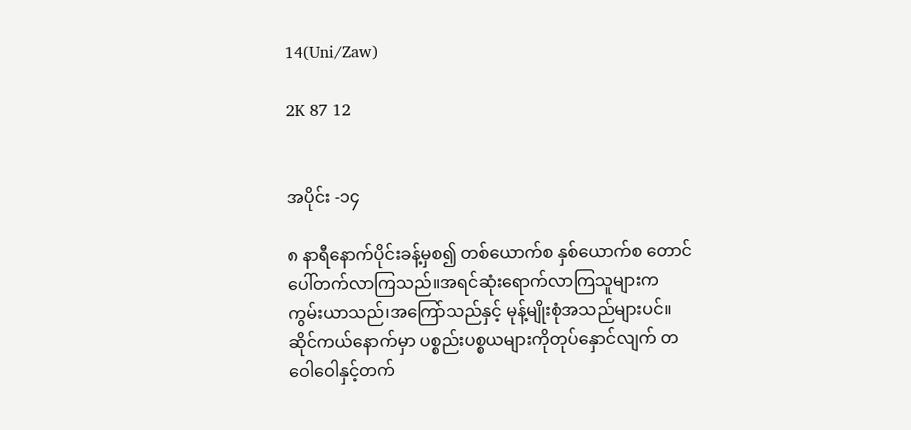14(Uni/Zaw)

2K 87 12


အပိုင်း -၁၄

၈ နာရီနောက်ပိုင်းခန့်မှစ၍ တစ်ယောက်စ နှစ်ယောက်စ တောင်ပေါ်တက်လာကြသည်။အရင်ဆုံးရောက်လာကြသူများက ကွမ်းယာသည်၊အကြော်သည်နှင့် မုန့်မျိုးစုံအသည်များပင်။ဆိုင်ကယ်နောက်မှာ ပစ္စည်းပစ္စယများကိုတုပ်နှောင်လျက် တဝေါဝေါနှင့်တက်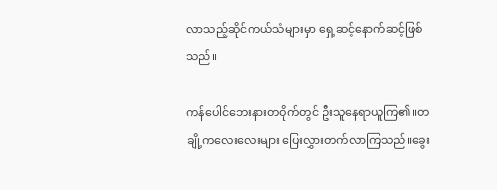လာသည့်ဆိုင်ကယ်သံများမှာ ရှေ့ဆင့်နောက်ဆင့်ဖြစ်သည်။

ကန်ပေါင်ဘေးနားတဝိုက်တွင် ဦးသူနေရာယူကြ၏။တချို့ကလေးလေးများ ပြေးလွှားတက်လာကြသည်။ခွေး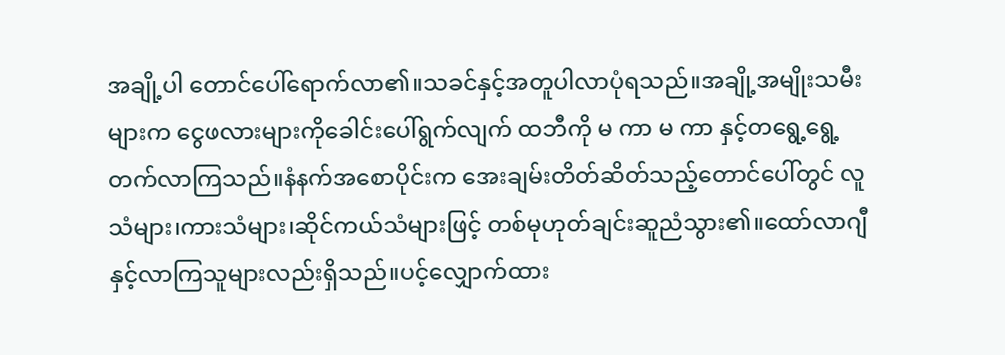အချို့ပါ တောင်ပေါ်ရောက်လာ၏။သခင်နှင့်အတူပါလာပုံရသည်။အချို့အမျိုးသမီးများက ငွေဖလားများကိုခေါင်းပေါ်ရွက်လျက် ထဘီကို မ ကာ မ ကာ နှင့်တရွေ့ရွေ့တက်လာကြသည်။နံနက်အစောပိုင်းက အေးချမ်းတိတ်ဆိတ်သည့်တောင်ပေါ်တွင် လူသံများ၊ကားသံများ၊ဆိုင်ကယ်သံများဖြင့် တစ်မုဟုတ်ချင်းဆူညံသွား၏။ထော်လာဂျီနှင့်လာကြသူများလည်းရှိသည်။ပင့်လျှောက်ထား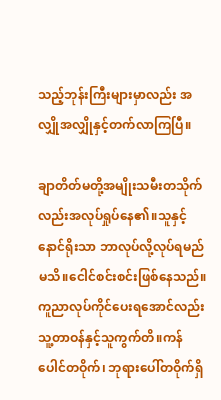သည့်ဘုန်းကြီးများမှာလည်း အလျှိုအလျှိုနှင့်တက်လာကြပြီ။

ချာတိတ်မတို့အမျိုးသမီးတသိုက်လည်းအလုပ်ရှုပ်နေ၏။သူနှင့်နောင်ရိုးသာ ဘာလုပ်လို့လုပ်ရမည်မသိ။ငေါင်စင်းစင်းဖြစ်နေသည်။ကူညာလုပ်ကိုင်ပေးရအောင်လည်း သူ့တာဝန်နှင့်သူကွက်တိ။ကန်ပေါင်တဝိုက်၊ ဘုရားပေါ်တဝိုက်ရှိ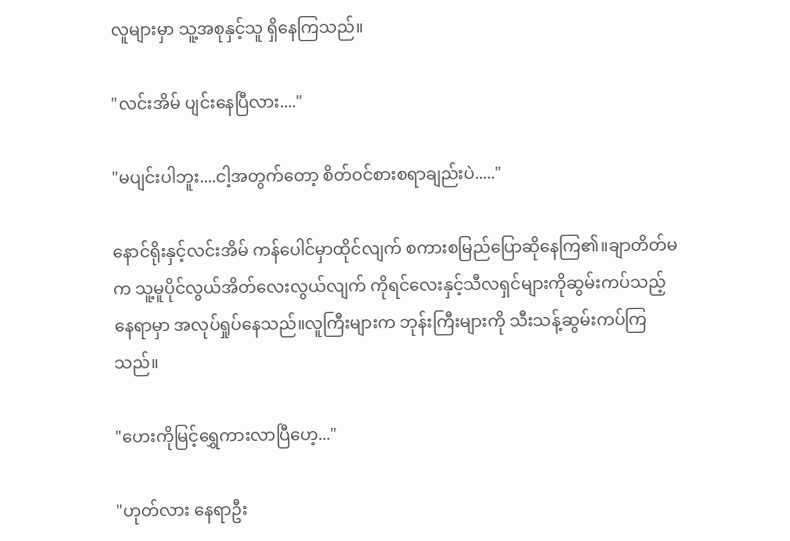လူများမှာ သူ့အစုနှင့်သူ ရှိနေကြသည်။

"လင်းအိမ် ပျင်းနေပြီလား...."

"မပျင်းပါဘူး....ငါ့အတွက်တော့ စိတ်ဝင်စားစရာချည်းပဲ....."

နောင်ရိုးနှင့်လင်းအိမ် ကန်ပေါင်မှာထိုင်လျက် စကားစမြည်ပြောဆိုနေကြ၏။ချာတိတ်မက သူ့မူပိုင်လွယ်အိတ်လေးလွယ်လျက် ကိုရင်လေးနှင့်သီလရှင်များကိုဆွမ်းကပ်သည့်နေရာမှာ အလုပ်ရှုပ်နေသည်။လူကြီးများက ဘုန်းကြီးများကို သီးသန့်ဆွမ်းကပ်ကြသည်။

"ဟေးကိုမြင့်ရွှေကားလာပြီဟေ့..."

"ဟုတ်လား နေရာဦး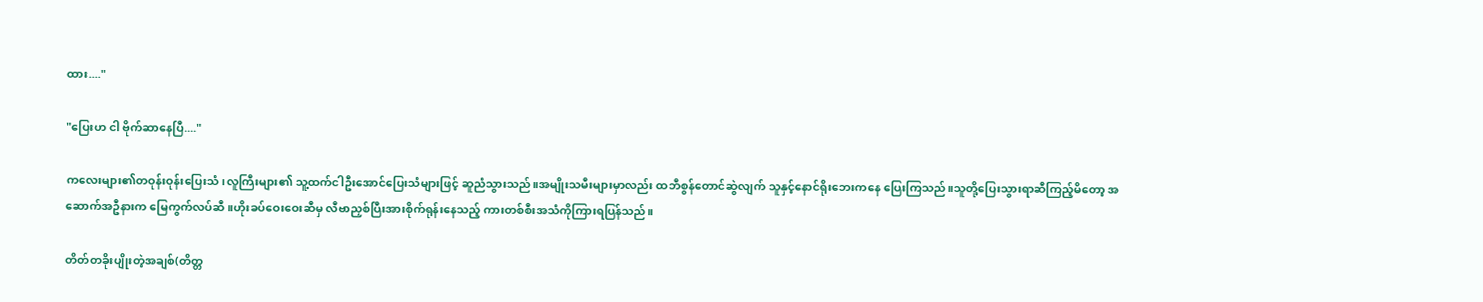ထား...."

"ပြေး‌ဟ ငါ ဗိုက်ဆာနေပြီ...."

ကလေးများ၏တဝုန်းဝုန်းပြေးသံ၊လူကြီးများ၏ သူ့ထက်ငါဦးအောင်ပြေးသံများဖြင့် ဆူညံသွားသည်။အမျိုးသမီးများမှာလည်း ထဘီစွန်တောင်ဆွဲလျက် သူနှင့်နောင်ရိုးဘေးကနေ ပြေးကြသည်။သူတို့ပြေးသွားရာဆီကြည့်မိတော့ အဆောက်အဦနားက မြေကွက်လပ်ဆီ။ဟိုးခပ်ဝေးဝေးဆီမှ လီဗာညှစ်ပြီးအားစိုက်ရုန်းနေသည့် ကားတစ်စီးအသံကိုကြားရပြန်သည်။

တိတ်တခိုးပျိုးတဲ့အချစ်(တိတ္တ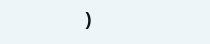)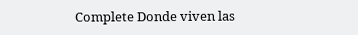Complete Donde viven las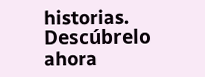historias. Descúbrelo ahora